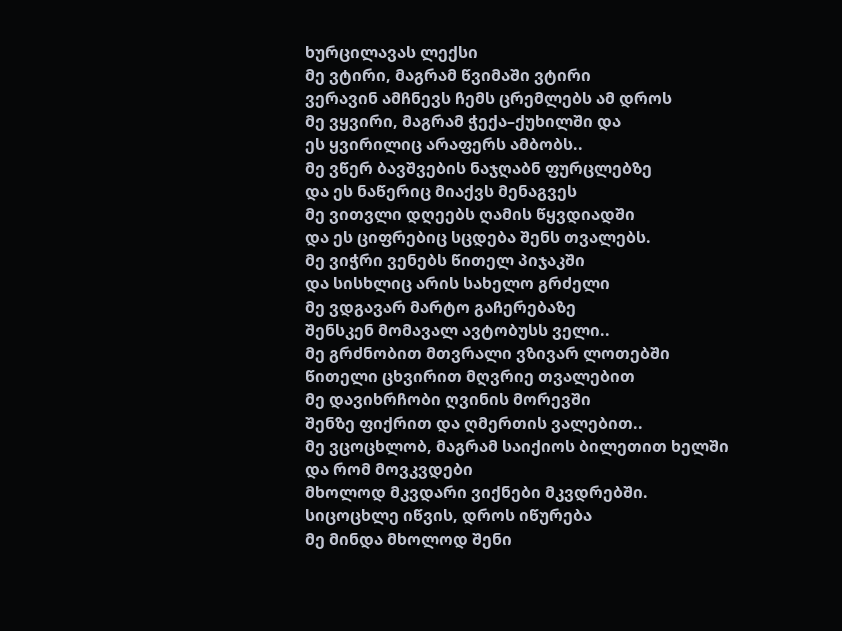ხურცილავას ლექსი
მე ვტირი, მაგრამ წვიმაში ვტირი
ვერავინ ამჩნევს ჩემს ცრემლებს ამ დროს
მე ვყვირი, მაგრამ ჭექა–ქუხილში და
ეს ყვირილიც არაფერს ამბობს..
მე ვწერ ბავშვების ნაჯღაბნ ფურცლებზე
და ეს ნაწერიც მიაქვს მენაგვეს
მე ვითვლი დღეებს ღამის წყვდიადში
და ეს ციფრებიც სცდება შენს თვალებს.
მე ვიჭრი ვენებს წითელ პიჯაკში
და სისხლიც არის სახელო გრძელი
მე ვდგავარ მარტო გაჩერებაზე
შენსკენ მომავალ ავტობუსს ველი..
მე გრძნობით მთვრალი ვზივარ ლოთებში
წითელი ცხვირით მღვრიე თვალებით
მე დავიხრჩობი ღვინის მორევში
შენზე ფიქრით და ღმერთის ვალებით..
მე ვცოცხლობ, მაგრამ საიქიოს ბილეთით ხელში
და რომ მოვკვდები
მხოლოდ მკვდარი ვიქნები მკვდრებში.
სიცოცხლე იწვის, დროს იწურება
მე მინდა მხოლოდ შენი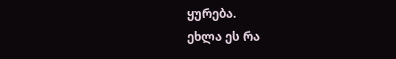ყურება.
ეხლა ეს რა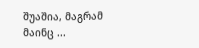შუაშია, მაგრამ მაინც ...